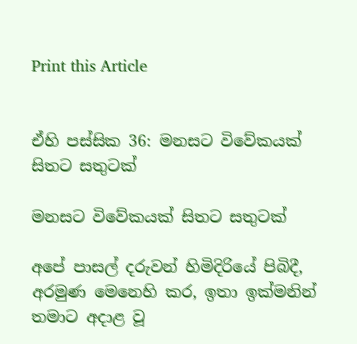Print this Article


ඒහි පස්සික 36: මනසට විවේකයක් සිතට සතුටක්

මනසට විවේකයක් සිතට සතුටක්

අපේ පාසල් දරුවන් හිමිදිරියේ පිබිදී, අරමුණ මෙනෙහි කර, ඉතා ඉක්මනින් තමාට අදාළ වූ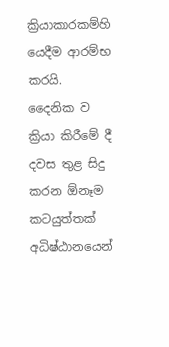ක්‍රියාකාරකම්හි යෙදීම ආරම්භ කරයි. දෛනික ව ක්‍රියා කිරීමේ දී දවස තුළ සිදු කරන ඕනෑම කටයුත්තක් අධිෂ්ඨානයෙන්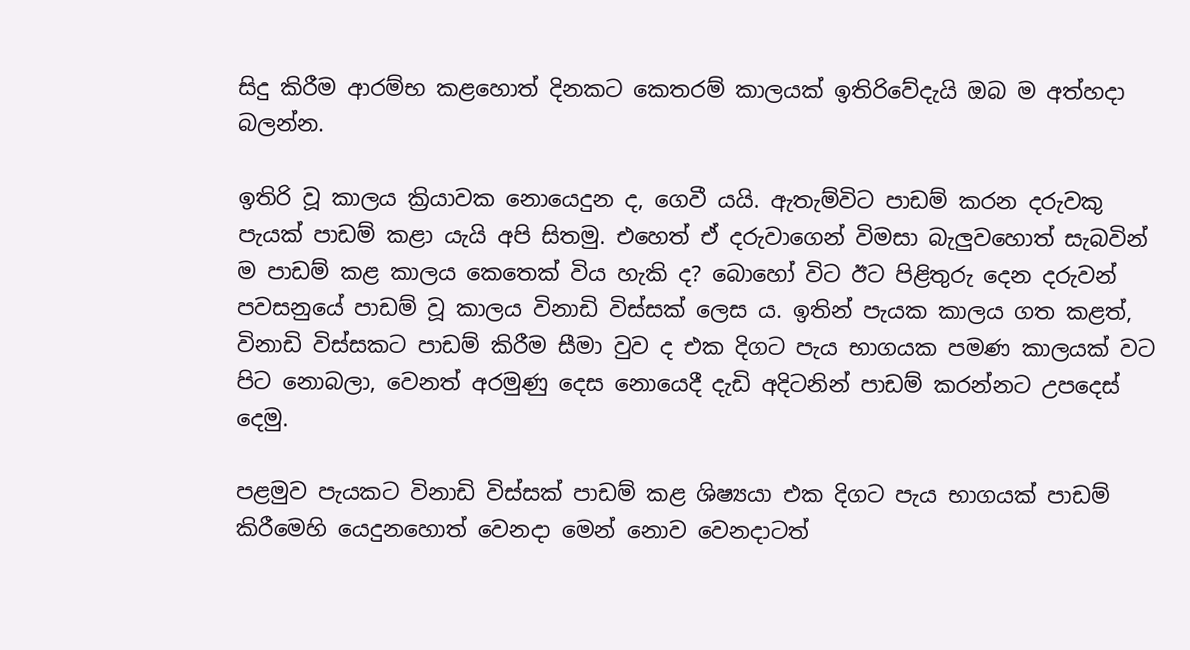සිදු කිරීම ආරම්භ කළහොත් දිනකට කෙතරම් කාලයක් ඉතිරිවේදැයි ඔබ ම අත්හදා බලන්න.

ඉතිරි වූ කාලය ක්‍රියාවක නොයෙදුන ද, ගෙවී යයි. ඇතැම්විට පාඩම් කරන දරුවකු පැයක් පාඩම් කළා යැයි අපි සිතමු. එහෙත් ඒ දරුවාගෙන් විමසා බැලුවහොත් සැබවින් ම පාඩම් කළ කාලය කෙතෙක් විය හැකි ද? බොහෝ විට ඊට පිළිතුරු දෙන දරුවන් පවසනුයේ පාඩම් වූ කාලය විනාඩි විස්සක් ලෙස ය. ඉතින් පැයක කාලය ගත කළත්, විනාඩි විස්සකට පාඩම් කිරීම සීමා වුව ද එක දිගට පැය භාගයක පමණ කාලයක් වට පිට නොබලා, වෙනත් අරමුණු දෙස නොයෙදී දැඩි අදිටනින් පාඩම් කරන්නට උපදෙස් දෙමු.

පළමුව පැයකට විනාඩි විස්සක් පාඩම් කළ ශිෂ්‍යයා එක දිගට පැය භාගයක් පාඩම් කිරීමෙහි යෙදුනහොත් වෙනදා මෙන් නොව වෙනදාටත්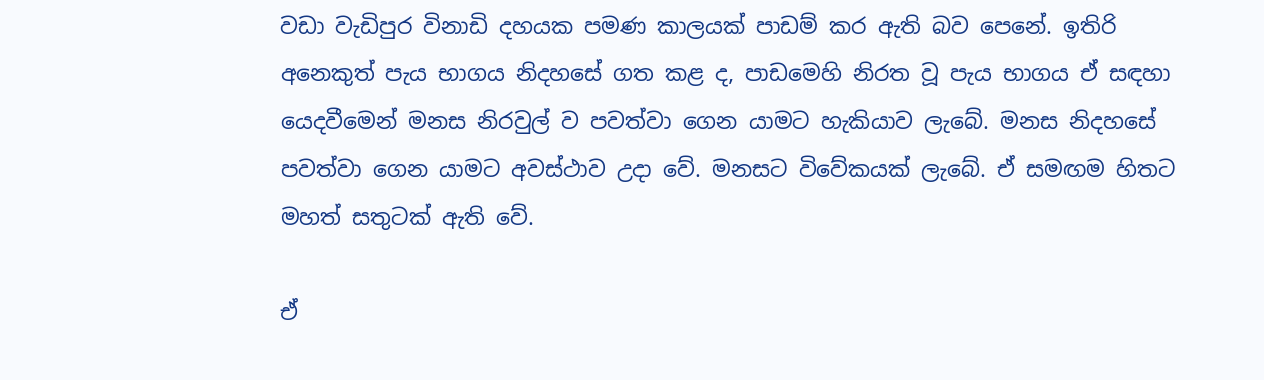වඩා වැඩිපුර විනාඩි දහයක පමණ කාලයක් පාඩම් කර ඇති බව පෙනේ. ඉතිරි අනෙකුත් පැය භාගය නිදහසේ ගත කළ ද, පාඩමෙහි නිරත වූ පැය භාගය ඒ සඳහා යෙදවීමෙන් මනස නිරවුල් ව පවත්වා ගෙන යාමට හැකියාව ලැබේ. මනස නිදහසේ පවත්වා ගෙන යාමට අවස්ථාව උදා වේ. මනසට විවේකයක් ලැබේ. ඒ සමඟම හිතට මහත් සතුටක් ඇති වේ.

ඒ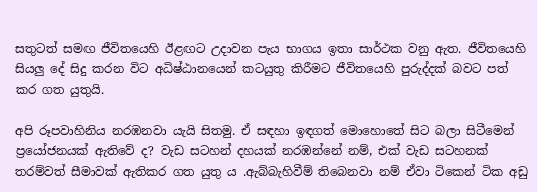සතුටත් සමඟ ජීවිතයෙහි ඊළඟට උදාවන පැය භාගය ඉතා සාර්ථක වනු ඇත. ජීවිතයෙහි සියලු දේ සිදු කරන විට අධිෂ්ඨානයෙන් කටයුතු කිරීමට ජීවිතයෙහි පුරුද්දක් බවට පත් කර ගත යුතුයි.

අපි රූපවාහිනිය නරඹනවා යැයි සිතමු. ඒ සඳහා ඉඳගත් මොහොතේ සිට බලා සිටීමෙන් ප්‍රයෝජනයක් ඇතිවේ ද? වැඩ සටහන් දහයක් නරඹන්නේ නම්, එක් වැඩ සටහනක් තරම්වත් සීමාවක් ඇතිකර ගත යුතු ය .ඇබ්බැහිවීම් තිබෙනවා නම් ඒවා ටිකෙන් ටික අඩු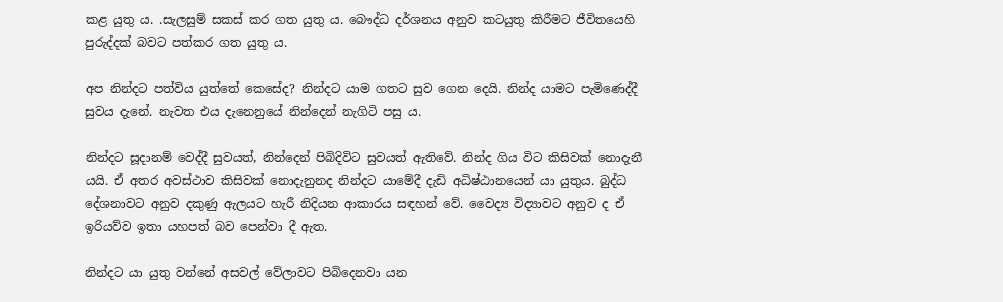කළ යුතු ය. .සැලසුම් සකස් කර ගත යුතු ය. බෞද්ධ දර්ශනය අනුව කටයුතු කිරීමට ජීවිතයෙහි පුරුද්දක් බවට පත්කර ගත යුතු ය.

අප නින්දට පත්විය යුත්තේ කෙසේද? නින්දට යාම ගතට සුව ගෙන දෙයි. නින්ද යාමට පැමිණෙද්දී සුවය දැනේ. නැවත එය දැනෙනුයේ නින්දෙන් නැගිටි පසු ය.

නින්දට සූදානම් වෙද්දී සුවයත්, නින්දෙන් පිබිදිවිට සුවයත් ඇතිවේ. නින්ද ගිය විට කිසිවක් නොදැනී යයි. ඒ අතර අවස්ථාව කිසිවක් නොදැනුනද නින්දට යාමේදී දැඩි අධිෂ්ඨානයෙන් යා යුතුය. බුද්ධ දේශනාවට අනුව දකුණු ඇලයට හැරී නිදියන ආකාරය සඳහන් වේ. වෛද්‍ය විද්‍යාවට අනුව ද ඒ ඉරියව්ව ඉතා යහපත් බව පෙන්වා දී ඇත.

නින්දට යා යුතු වන්නේ අසවල් වේලාවට පිබිදෙනවා යන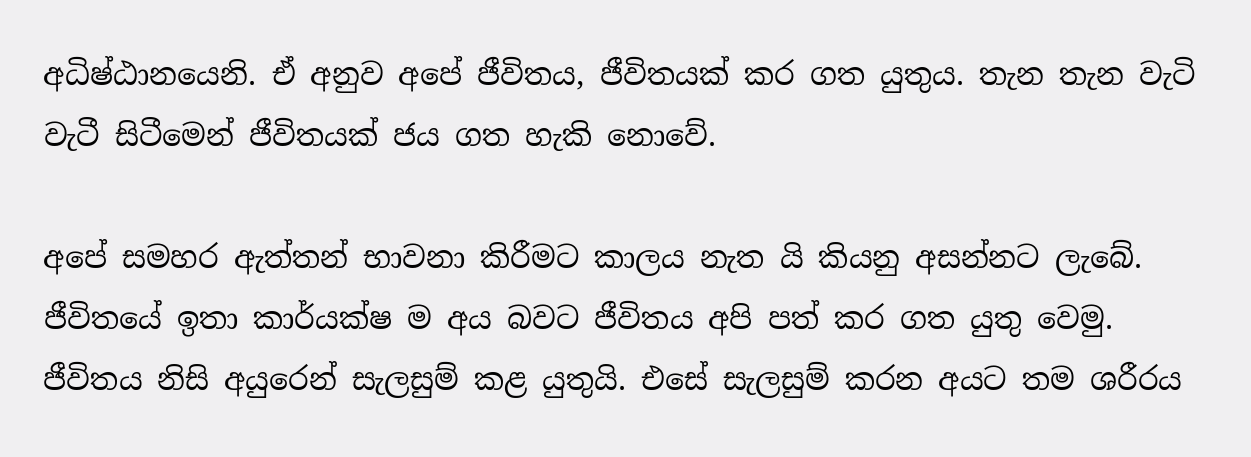අධිෂ්ඨානයෙනි. ඒ අනුව අපේ ජීවිතය, ජීවිතයක් කර ගත යුතුය. තැන තැන වැටි වැටී සිටීමෙන් ජීවිතයක් ජය ගත හැකි නොවේ.

අපේ සමහර ඇත්තන් භාවනා කිරීමට කාලය නැත යි කියනු අසන්නට ලැබේ. ජීවිතයේ ඉතා කාර්යක්ෂ ම අය බවට ජීවිතය අපි පත් කර ගත යුතු වෙමු. ජීවිතය නිසි අයුරෙන් සැලසුම් කළ යුතුයි. එසේ සැලසුම් කරන අයට තම ශරීරය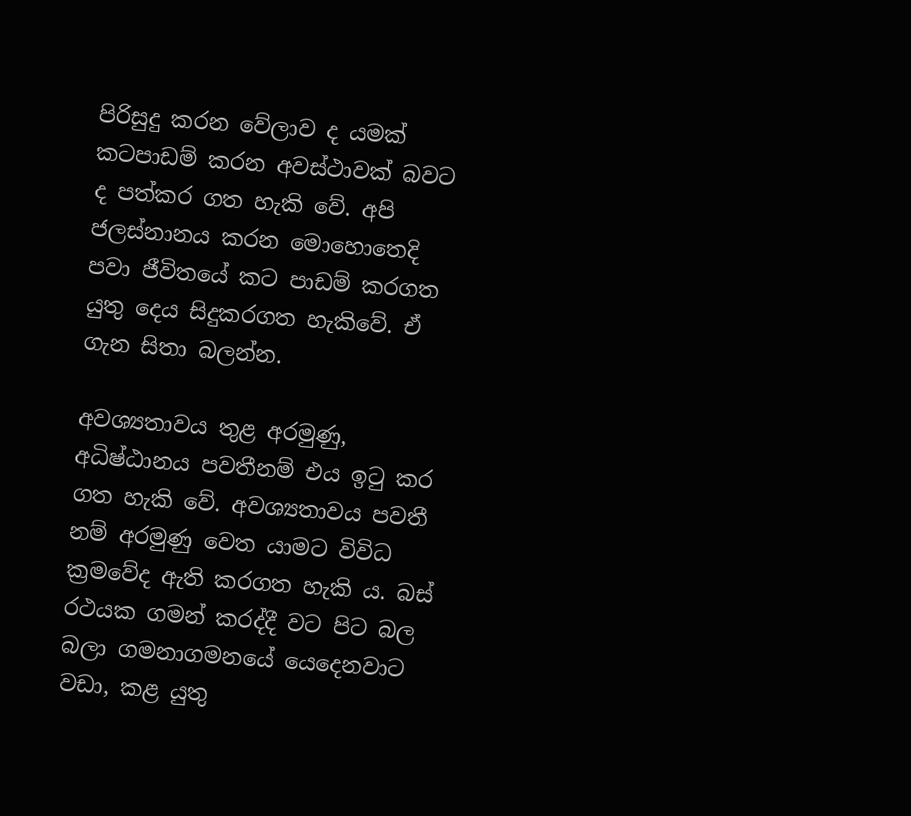පිරිසුදු කරන වේලාව ද යමක් කටපාඩම් කරන අවස්ථාවක් බවට ද පත්කර ගත හැකි වේ. අපි ජලස්නානය කරන මොහොතෙදි පවා ජීවිතයේ කට පාඩම් කරගත යුතු දෙය සිදුකරගත හැකිවේ. ඒ ගැන සිතා බලන්න.

අවශ්‍යතාවය තුළ අරමුණු, අධිෂ්ඨානය පවතීනම් එය ඉටු කර ගත හැකි වේ. අවශ්‍යතාවය පවතී නම් අරමුණු වෙත යාමට විවිධ ක්‍රමවේද ඇති කරගත හැකි ය. බස් රථයක ගමන් කරද්දී වට පිට බල බලා ගමනාගමනයේ යෙදෙනවාට වඩා, කළ යුතු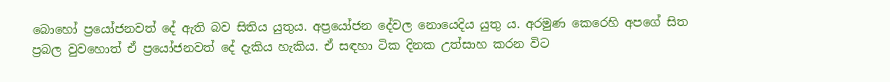බොහෝ ප්‍රයෝජනවත් දේ ඇති බව සිතිය යුතුය. අප්‍රයෝජන දේවල නොයෙදිය යුතු ය. අරමුණ කෙරෙහි අපගේ සිත ප්‍රබල වුවහොත් ඒ ප්‍රයෝජනවත් දේ දැකිය හැකිය. ඒ සඳහා ටික දිනක උත්සාහ කරන විට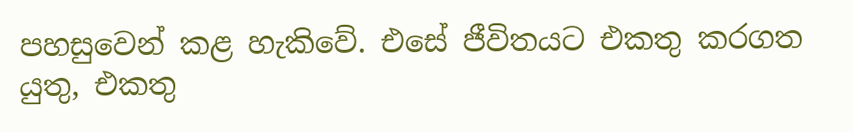පහසුවෙන් කළ හැකිවේ. එසේ ජීවිතයට එකතු කරගත යුතු, එකතු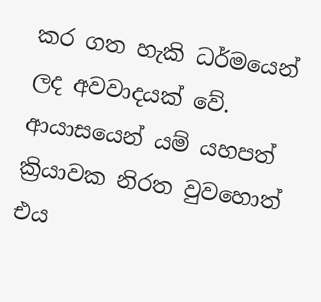කර ගත හැකි ධර්මයෙන් ලද අවවාදයක් වේ. ආයාසයෙන් යම් යහපත් ක්‍රියාවක නිරත වුවහොත් එය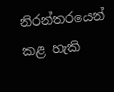නිරන්තරයෙන් කළ හැකි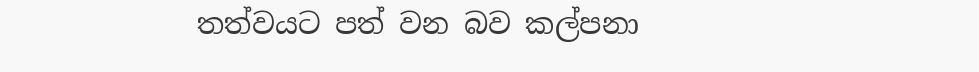තත්වයට පත් වන බව කල්පනා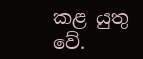කළ යුතු වේ.